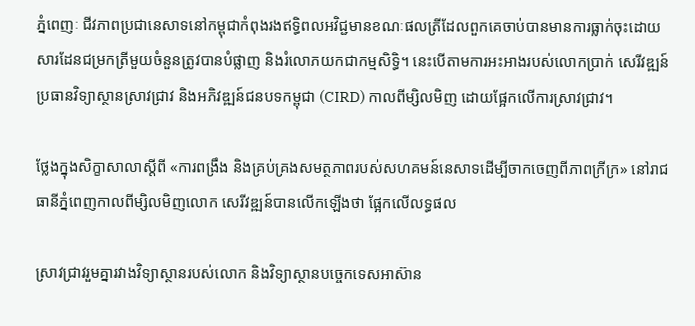ភ្នំពេញៈ ជីវភាពប្រជានេសាទនៅកម្ពុជាកំពុងរងឥទ្ធិពលអវិជ្ជមានខណៈផលត្រីដែលពួកគេចាប់បានមានការធ្លាក់ចុះដោយសារដែនជម្រកត្រីមួយចំនួនត្រូវបានបំផ្លាញ និងរំលោភយកជាកម្មសិទ្ធិ។ នេះបើតាមការអះអាងរបស់លោកប្រាក់ សេរីវឌ្ឍន៍ប្រធានវិទ្យាស្ថានស្រាវជ្រាវ និងអភិវឌ្ឍន៍ជនបទកម្ពុជា (CIRD) កាលពីម្សិលមិញ ដោយផ្អែកលើការស្រាវជ្រាវ។

ថ្លែងក្នុងសិក្ខាសាលាស្ដីពី «ការពង្រឹង និងគ្រប់គ្រងសមត្ថភាពរបស់សហគមន៍នេសាទដើម្បីចាកចេញពីភាពក្រីក្រ» នៅរាជធានីភ្នំពេញកាលពីម្សិលមិញលោក សេរីវឌ្ឍន៍បានលើកឡើងថា ផ្អែកលើលទ្ធផល

ស្រាវជ្រាវរួមគ្នារវាងវិទ្យាស្ថានរបស់លោក និងវិទ្យាស្ថានបច្ចេកទេសអាស៊ាន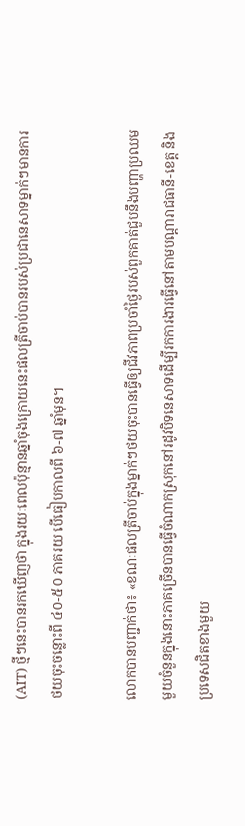(AIT) ថ្មីៗនេះបានរកឃើញថា ក្នុងរយៈពេលប៉ុន្មានឆ្នាំចុងក្រោយនេះផលត្រីចាប់បានរបស់ប្រជានេសាទម្នាក់ៗមានការថយចុះចន្លោះពី ៤០-៥០ ភាគរយ បើធៀបកាលពី ៦-៧ ឆ្នាំមុន។

លោកបានបញ្ជាក់ថា៖ «ខណៈផលត្រីចាប់ក្នុងម្នាក់ៗថយចុះបានធ្វើឲ្យជីវភាពប្រចាំថ្ងៃរបស់ពួកគាត់ជួបនឹងបញ្ហាប្រឈមមួយចំនួនក្នុងនោះភាគច្រើនបានធ្វើចំណាកស្រុកនៅរដូវបិទនេសាទដើម្បីរកការងារធ្វើនៅតាមបណ្ដារាជធានី-ខេត្ត និងប្រទេសជិតខាងមួយ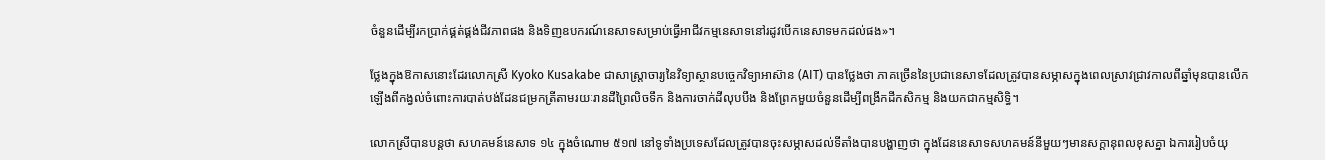ចំនួនដើម្បីរកប្រាក់ផ្គត់ផ្គង់ជីវភាពផង និងទិញឧបករណ៍នេសាទសម្រាប់ធ្វើអាជីវកម្មនេសាទនៅរដូវបើកនេសាទមកដល់ផង»។

ថ្លែងក្នុងឱកាសនោះដែរលោកស្រី Kyoko Kusakabe ជាសាស្ត្រាចារ្យនៃវិទ្យាស្ថានបច្ចេកវិទ្យាអាស៊ាន (AIT) បានថ្លែងថា ភាគច្រើននៃប្រជានេសាទដែលត្រូវបានសម្ភាសក្នុងពេលស្រាវជ្រាវកាលពីឆ្នាំមុនបានលើកឡើងពីកង្វល់ចំពោះការបាត់បង់ដែនជម្រកត្រីតាមរយៈរានដីព្រៃលិចទឹក និងការចាក់ដីលុបបឹង និងព្រែកមួយចំនួនដើម្បីពង្រីកដីកសិកម្ម និងយកជាកម្មសិទ្ធិ។

លោកស្រីបានបន្តថា សហគមន៍នេសាទ ១៤ ក្នុងចំណោម ៥១៧ នៅទូទាំងប្រទេសដែលត្រូវបានចុះសម្ភាសដល់ទីតាំងបានបង្ហាញថា ក្នុងដែននេសាទសហគមន៍នីមួយៗមានសក្ដានុពលខុសគ្នា ឯការរៀបចំយុ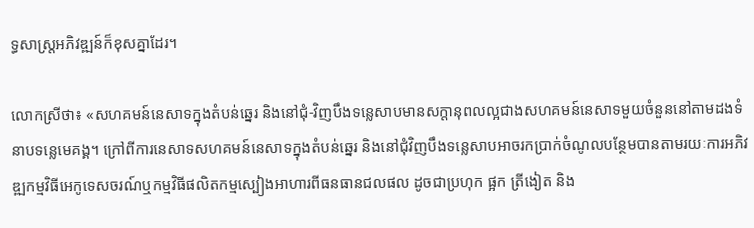ទ្ធសាស្ត្រអភិវឌ្ឍន៍ក៏ខុសគ្នាដែរ។

លោកស្រីថា៖ «សហគមន៍នេសាទក្នុងតំបន់ឆ្នេរ និងនៅជុំ-វិញបឹងទន្លេសាបមានសក្ដានុពលល្អជាងសហគមន៍នេសាទមួយចំនួននៅតាមដងទំនាបទន្លេមេគង្គ។ ក្រៅពីការនេសាទសហគមន៍នេសាទក្នុងតំបន់ឆ្នេរ និងនៅជុំវិញបឹងទន្លេសាបអាចរកប្រាក់ចំណូលបន្ថែមបានតាមរយៈការអភិវឌ្ឍកម្មវិធីអេកូទេសចរណ៍ឬកម្មវិធីផលិតកម្មស្បៀងអាហារពីធនធានជលផល ដូចជាប្រហុក ផ្អក ត្រីងៀត និង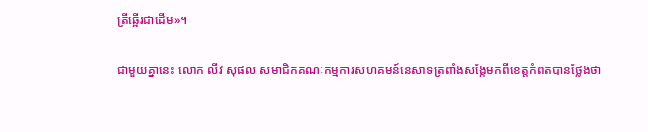ត្រីឆ្អើរជាដើម»។

ជាមួយគ្នានេះ លោក លីវ សុផល សមាជិកគណៈកម្មការសហគមន៍នេសាទត្រពាំងសង្កែមកពីខេត្តកំពតបានថ្លែងថា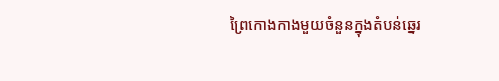ព្រៃកោងកាងមួយចំនួនក្នុងតំបន់ឆ្នេរ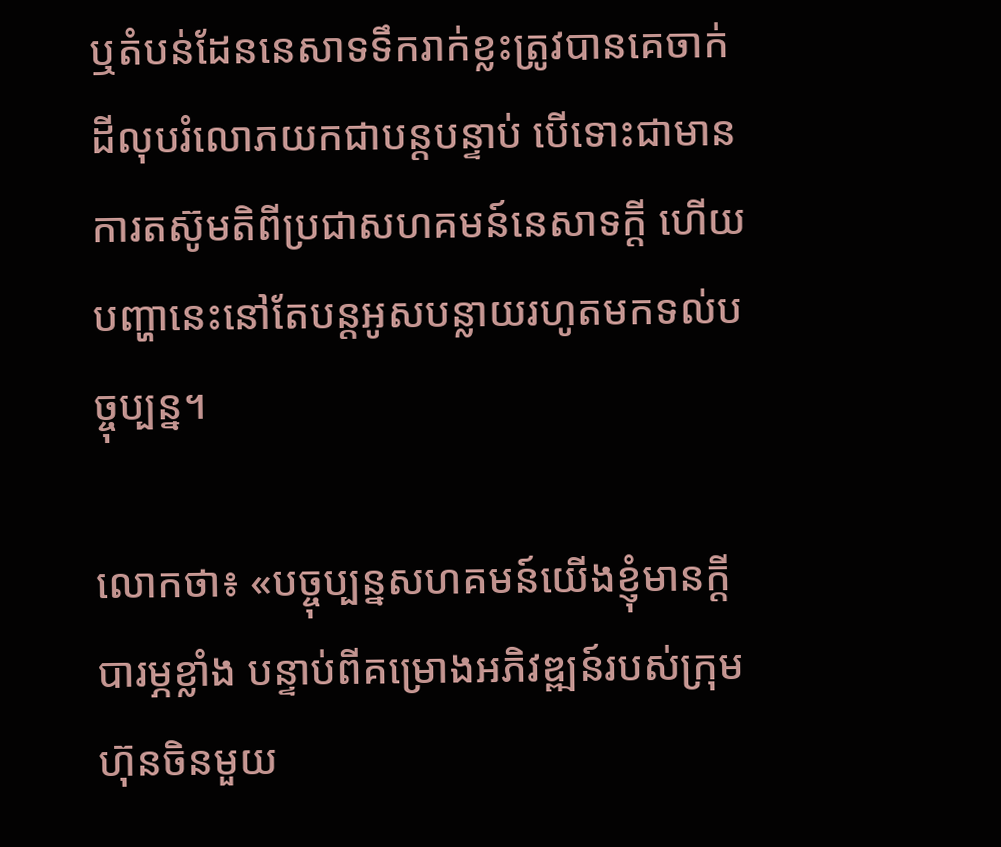ឬតំបន់ដែននេសាទទឹករាក់ខ្លះត្រូវបានគេចាក់ដីលុបរំលោភយកជាបន្តបន្ទាប់ បើទោះជាមានការតស៊ូមតិពីប្រជាសហគមន៍នេសាទក្ដី ហើយបញ្ហានេះនៅតែបន្តអូសបន្លាយរហូតមកទល់បច្ចុប្បន្ន។

លោកថា៖ «បច្ចុប្បន្នសហគមន៍យើងខ្ញុំមានក្ដីបារម្ភខ្លាំង បន្ទាប់ពីគម្រោងអភិវឌ្ឍន៍របស់ក្រុមហ៊ុនចិនមួយ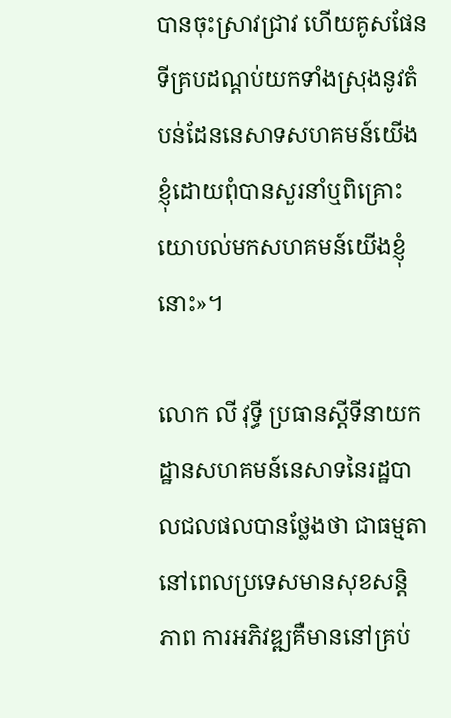បានចុះស្រាវជ្រាវ ហើយគូសផែនទីគ្របដណ្ដប់យកទាំងស្រុងនូវតំបន់ដែននេសាទសហគមន៍យើងខ្ញុំដោយពុំបានសួរនាំឬពិគ្រោះយោបល់មកសហគមន៍យើងខ្ញុំនោះ»។

លោក លី វុទ្ធី ប្រធានស្ដីទីនាយកដ្ឋានសហគមន៍នេសាទនៃរដ្ឋបាលជលផលបានថ្លែងថា ជាធម្មតានៅពេលប្រទេសមានសុខសន្តិភាព ការអភិវឌ្ឍគឺមាននៅគ្រប់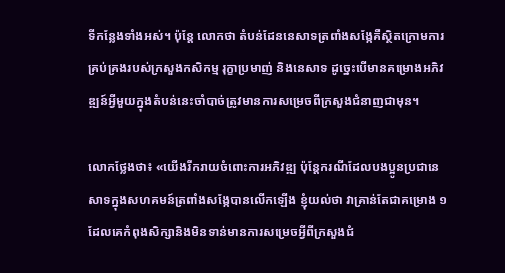ទីកន្លែងទាំងអស់។ ប៉ុន្តែ លោកថា តំបន់ដែននេសាទត្រពាំងសង្កែគឺស្ថិតក្រោមការគ្រប់គ្រងរបស់ក្រសួងកសិកម្ម រុក្ខាប្រមាញ់ និងនេសាទ ដូច្នេះបើមានគម្រោងអភិវឌ្ឍន៍អ្វីមួយក្នុងតំបន់នេះចាំបាច់ត្រូវមានការសម្រេចពីក្រសួងជំនាញជាមុន។

លោកថ្លែងថា៖ «យើងរីករាយចំពោះការអភិវឌ្ឍ ប៉ុន្តែករណីដែលបងប្អូនប្រជានេសាទក្នុងសហគមន៍ត្រពាំងសង្កែបានលើកឡើង ខ្ញុំយល់ថា វាគ្រាន់តែជាគម្រោង ១ ដែលគេកំពុងសិក្សានិងមិនទាន់មានការសម្រេចអ្វីពីក្រសួងជំ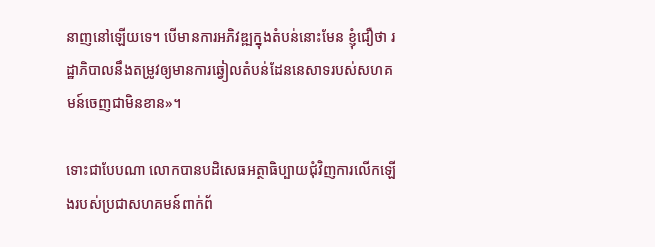នាញនៅឡើយទេ។ បើមានការអភិវឌ្ឍក្នុងតំបន់នោះមែន ខ្ញុំជឿថា រដ្ឋាភិបាលនឹងតម្រូវឲ្យមានការឆ្វៀលតំបន់ដែននេសាទរបស់សហគមន៍ចេញជាមិនខាន»។

ទោះជាបែបណា លោកបានបដិសេធអត្ថាធិប្បាយជុំវិញការលើកឡើងរបស់ប្រជាសហគមន៍ពាក់ព័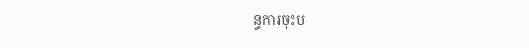ន្ធការចុះប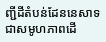ញ្ជីដីតំបន់ដែននេសាទជាសមូហភាពដើ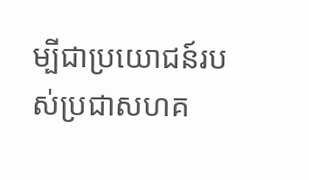ម្បីជាប្រយោជន៍របស់ប្រជាសហគ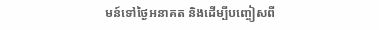មន៍ទៅថ្ងៃអនាគត និងដើម្បីបញ្ចៀសពី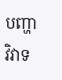បញ្ហាវិវាទ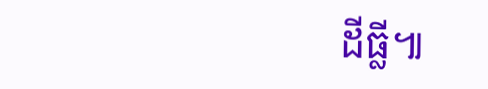ដីធ្លី៕